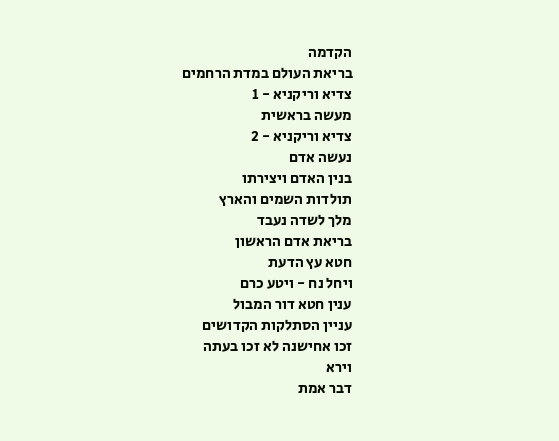הקדמה
בריאת העולם במדת הרחמים
צדיא וריקניא - 1
מעשה בראשית
צדיא וריקניא - 2
נעשה אדם
בנין האדם ויצירתו
תולדות השמים והארץ
מלך לשדה נעבד
בריאת אדם הראשון
חטא עץ הדעת
ויחל נח - ויטע כרם
ענין חטא דור המבול
עניין הסתלקות הקדושים
זכו אחישנה לא זכו בעתה
וירא
דבר אמת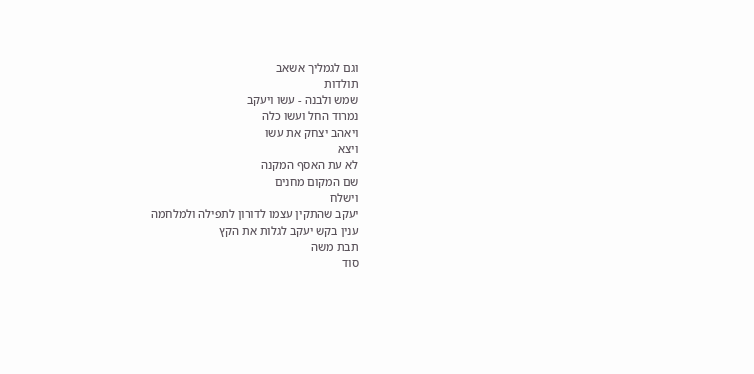וגם לגמליך אשאב
תולדות
שמש ולבנה - עשו ויעקב
נמרוד החל ועשו כלה
ויאהב יצחק את עשו
ויצא
לא עת האסף המקנה
שם המקום מחנים
וישלח
יעקב שהתקין עצמו לדורון לתפילה ולמלחמה
ענין בקש יעקב לגלות את הקץ
תבת משה
סוד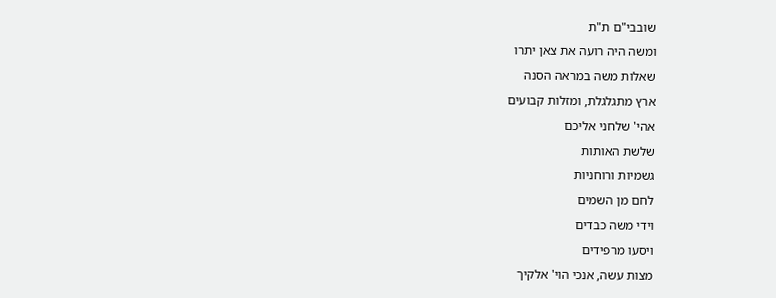שובבי"ם ת"ת
ומשה היה רועה את צאן יתרו
שאלות משה במראה הסנה
ארץ מתגלגלת, ומזלות קבועים
אהי' שלחני אליכם
שלשת האותות
גשמיות ורוחניות
לחם מן השמים
וידי משה כבדים
ויסעו מרפידים
מצות עשה, אנכי הוי' אלקיך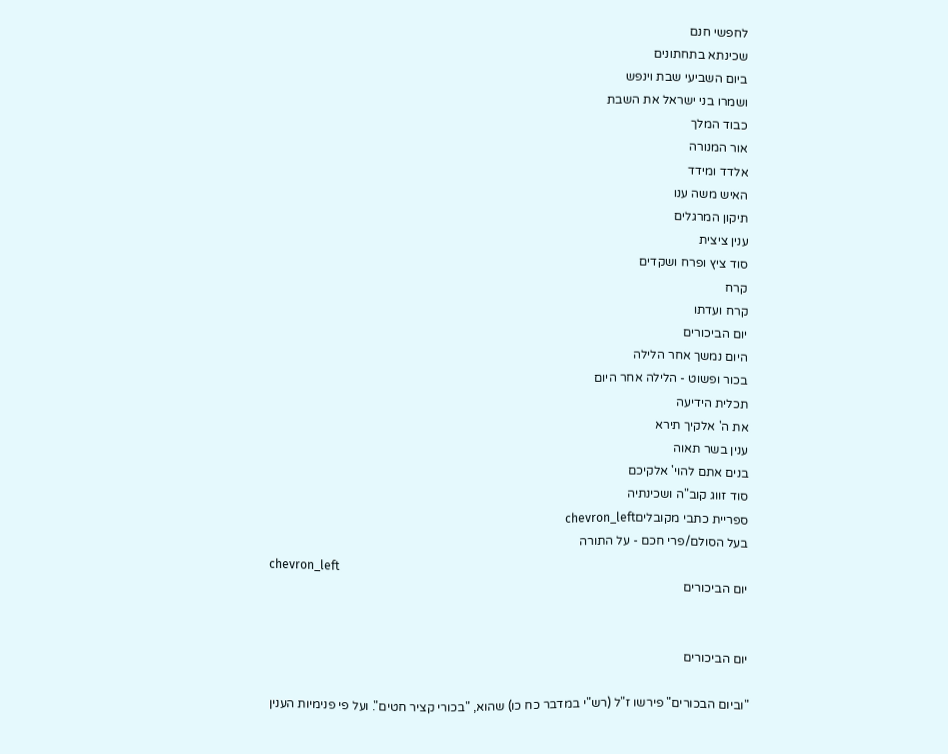לחפשי חנם
שכינתא בתחתונים
ביום השביעי שבת וינפש
ושמרו בני ישראל את השבת
כבוד המלך
אור המנורה
אלדד ומידד
האיש משה ענו
תיקון המרגלים
ענין ציצית
סוד ציץ ופרח ושקדים
קרח
קרח ועדתו
יום הביכורים
היום נמשך אחר הלילה
בכור ופשוט - הלילה אחר היום
תכלית הידיעה
את ה' אלקיך תירא
ענין בשר תאוה
בנים אתם להוי' אלקיכם
סוד זווג קוב"ה ושכינתיה
ספריית כתבי מקובליםchevron_left
בעל הסולם/פרי חכם - על התורה
chevron_left
יום הביכורים


יום הביכורים

"וביום הבכורים" פירשו ז"ל (רש"י במדבר כח כו) שהוא, "בכורי קציר חטים". ועל פי פנימיות הענין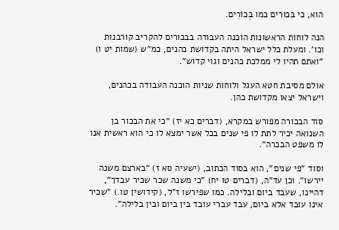הוא, כי בִּכּוּרִים כמו בְּכוֹרִים.

הנה לוחות הראשונות הוכנה העבודה בבכורים להקריב קורבנות וכו'. ומעלת כלל ישראל היתה בקדושת כהנים, כמ"ש (שמות יט ו) "ואתם תהיו לי ממלכת כהנים וגוי קדוש".

אולם מסיבת חטא העגל ולוחות שניות הוכנה העבודה בכהנים, וישראל יצאו מקדושת כהן.

סוד הבכורה מפורש במקרא, (דברים כא יז) "כי את הבכור בן השנואה יכיר לתת לו פי שנים בכל אשר ימצא לו כי הוא ראשית אנו לו משפט הבכרה".

וסוד "פי שנים", הוא בסוד הכתוב, (ישעיה סא ז) "בארצם משנה יירשו". וכן עד"ה, (דברים טו יח) "כי משנה שכר שכיר עבדך", דהיינו, שעבד ביום ובלילה. כמו שפירשו ז"ל, (קידושין טו.) "שכיר אינו עובד אלא ביום, עבד עברי עובד בין ביום ובין בלילה".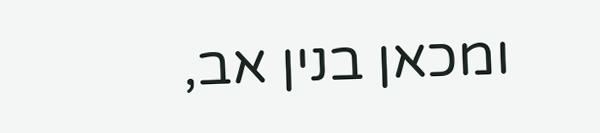ומכאן בנין אב,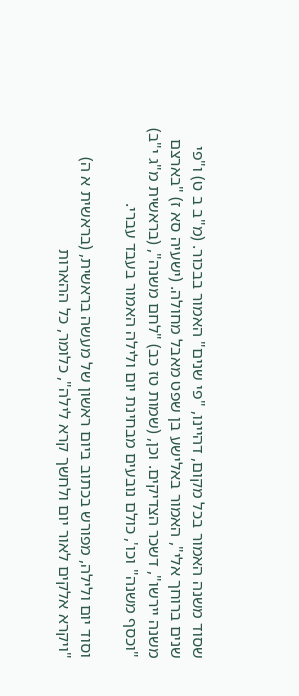שסוד משנה האמור בכל מקום, דהיינו, "פי שנים" האמור בבכור. (מ"ב ב ט) ו"פי שנים ברוחך אלי", האמור באלישע בן שפט מאבל מחולה. (ישעיה סא ז) "בארצם משנה יירשו", דשכר הצדיקים. וכן, (שמות טז כב) "לחם משנה", (בראשית מ"ג י"ב) "וכסף משנה" וכו', כולם נובעים מבחינת יום ולילה האמור בעבד עברי.

וסוד יום ולילה, מפורש בכתוב ביום ראשון של מעשה בראשית, (בראשית א ה) "ויקרא אלקים לאור יום ולחשך קרא לילה", כלומר, כל ההארות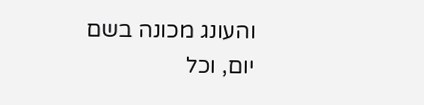והעונג מכונה בשם יום, וכל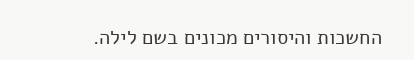החשכות והיסורים מכונים בשם לילה.